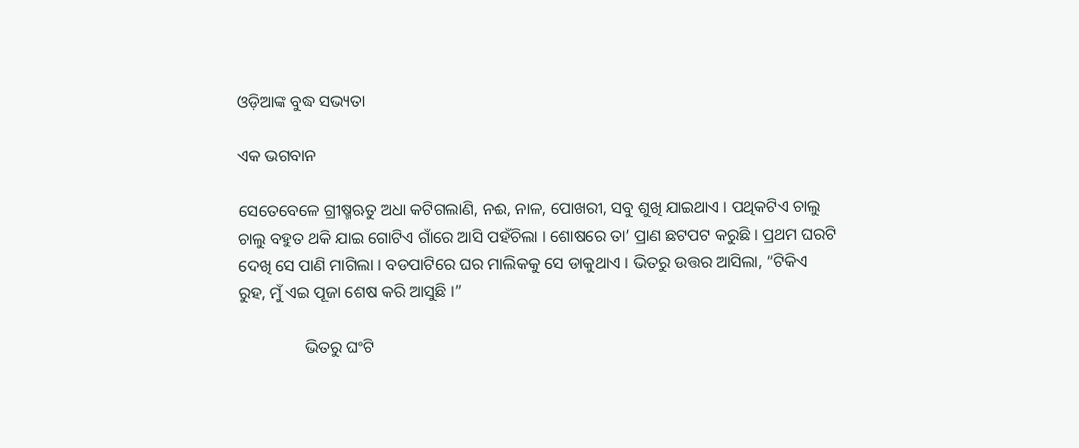ଓଡ଼ିଆଙ୍କ ବୁଦ୍ଧ ସଭ୍ୟତା

ଏକ ଭଗବାନ

ସେତେବେଳେ ଗ୍ରୀଷ୍ମଋତୁ ଅଧା କଟିଗଲାଣି, ନଈ, ନାଳ, ପୋଖରୀ, ସବୁ ଶୁଖି ଯାଇଥାଏ । ପଥିକଟିଏ ଚାଲୁ ଚାଲୁ ବହୁତ ଥକି ଯାଇ ଗୋଟିଏ ଗାଁରେ ଆସି ପହଁଚିଲା । ଶୋଷରେ ତା’ ପ୍ରାଣ ଛଟପଟ କରୁଛି । ପ୍ରଥମ ଘରଟି ଦେଖି ସେ ପାଣି ମାଗିଲା । ବଡପାଟିରେ ଘର ମାଲିକକୁ ସେ ଡାକୁଥାଏ । ଭିତରୁ ଉତ୍ତର ଆସିଲା, “ଟିକିଏ ରୁହ, ମୁଁ ଏଇ ପୂଜା ଶେଷ କରି ଆସୁଛି ।”

                ଭିତରୁ ଘଂଟି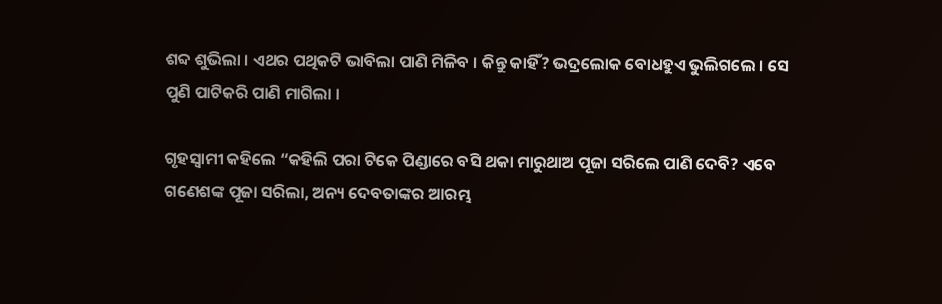ଶବ୍ଦ ଶୁଭିଲା । ଏଥର ପଥିକଟି ଭାବିଲା ପାଣି ମିଳିବ । କିନ୍ତୁ କାହିଁ? ଭଦ୍ରଲୋକ ବୋଧହୁଏ ଭୁଲିଗଲେ । ସେ ପୁଣି ପାଟିକରି ପାଣି ମାଗିଲା ।

ଗୃହସ୍ୱାମୀ କହିଲେ “କହିଲି ପରା ଟିକେ ପିଣ୍ଡାରେ ବସି ଥକା ମାରୁଥାଅ ପୂଜା ସରିଲେ ପାଣି ଦେବି? ଏବେ ଗଣେଶଙ୍କ ପୂଜା ସରିଲା, ଅନ୍ୟ ଦେବତାଙ୍କର ଆରମ୍ଭ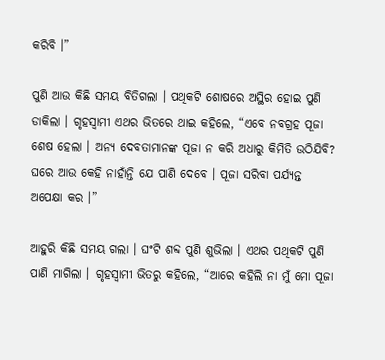କରିବି ।”

ପୁଣି ଆଉ କିଛି ସମୟ ବିତିଗଲା । ପଥିକଟି ଶୋଷରେ ଅସ୍ଥିର ହୋଇ ପୁଣି ଡାକିଲା । ଗୃହସ୍ୱାମୀ ଏଥର ଭିତରେ ଥାଇ କହିଲେ, “ଏବେ ନବଗ୍ରହ ପୂଜା ଶେଷ ହେଲା । ଅନ୍ୟ ଦେବତାମାନଙ୍କ ପୂଜା ନ କରି ଅଧାରୁ କିମିତି ଉଠିଯିବି? ଘରେ ଆଉ କେହି ନାହାଁନ୍ତି ଯେ ପାଣି ଦେବେ । ପୂଜା ସରିବା ପର୍ଯ୍ୟନ୍ତ ଅପେକ୍ଷା କର ।”

ଆହୁରି କିଛି ସମୟ ଗଲା । ଘଂଟି ଶବ୍ଦ ପୁଣି ଶୁଭିଲା । ଏଥର ପଥିକଟି ପୁଣି ପାଣି ମାଗିଲା । ଗୃହସ୍ୱାମୀ ଭିତରୁ କହିଲେ, “ଆରେ କହିଲି ନା ମୁଁ ମୋ ପୂଜା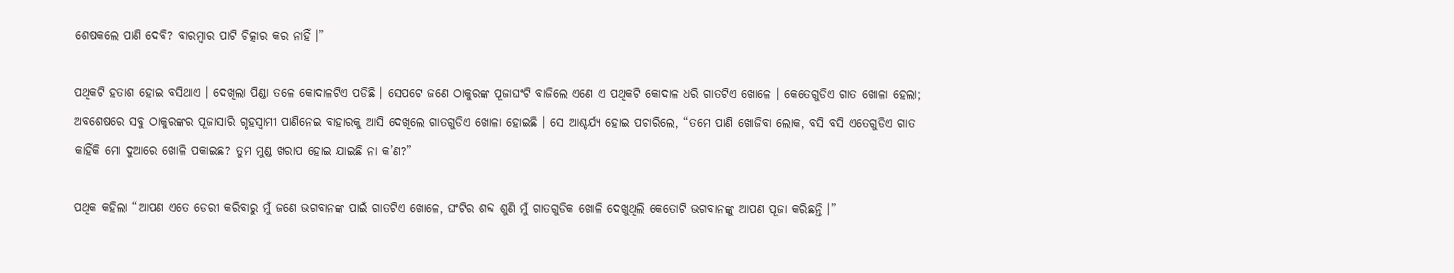ଶେଷକଲେ ପାଣି ଦେବି? ବାରମ୍ବାର ପାଟି ଚିତ୍କାର କର ନାହିଁ ।”

ପଥିକଟି ହତାଶ ହୋଇ ବସିଥାଏ । ଦେଖିଲା ପିଣ୍ଡା ତଳେ କୋଦାଳଟିଏ ପଡିଛି । ସେପଟେ ଜଣେ ଠାକୁରଙ୍କ ପୂଜାଘଂଟି ବାଜିଲେ ଏଣେ ଏ ପଥିକଟି କୋଦାଳ ଧରି ଗାତଟିଏ ଖୋଳେ । କେତେଗୁଡିଏ ଗାତ ଖୋଳା ହେଲା; ଅବଶେଷରେ ସବୁ ଠାକୁରଙ୍କର ପୂଜାସାରି ଗୃହସ୍ୱାମୀ ପାଣିନେଇ ବାହାରକୁ ଆସି ଦେଖିଲେ ଗାତଗୁଡିଏ ଖୋଳା ହୋଇଛି । ସେ ଆଶ୍ଚର୍ଯ୍ୟ ହୋଇ ପଚାରିଲେ, “ତମେ ପାଣି ଖୋଜିବା ଲୋକ, ବସି ବସି ଏତେଗୁଡିଏ ଗାତ କାହିଁକି ମୋ ଦୁଆରେ ଖୋଳି ପକାଇଛ? ତୁମ ମୁଣ୍ଡ ଖରାପ ହୋଇ ଯାଇଛି ନା କ’ଣ?”

ପଥିକ କହିଲା “ଆପଣ ଏତେ ଡେରୀ କରିବାରୁ ମୁଁ ଜଣେ ଭଗବାନଙ୍କ ପାଇଁ ଗାତଟିଏ ଖୋଳେ, ଘଂଟିର ଶବ୍ଦ ଶୁଣି ମୁଁ ଗାତଗୁଡିକ ଖୋଳି ଦେଖୁଥିଲି କେତୋଟି ଭଗବାନଙ୍କୁ ଆପଣ ପୂଜା କରିଛନ୍ତି ।”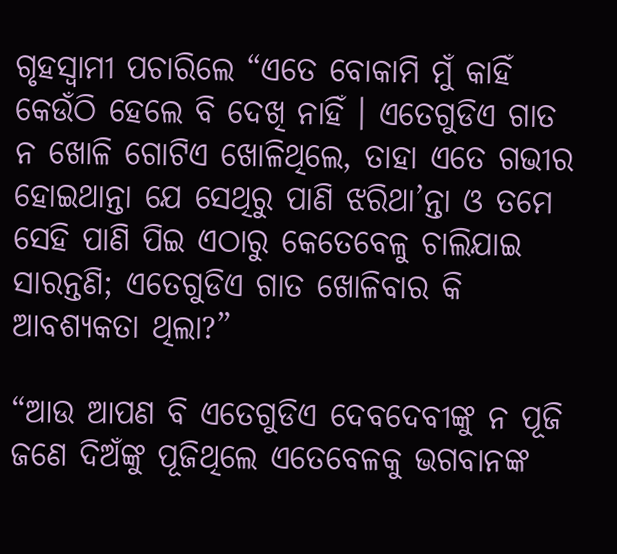ଗୃହସ୍ୱାମୀ ପଚାରିଲେ “ଏତେ ବୋକାମି ମୁଁ କାହିଁ କେଉଁଠି ହେଲେ ବି ଦେଖି ନାହିଁ । ଏତେଗୁଡିଏ ଗାତ ନ ଖୋଳି ଗୋଟିଏ ଖୋଳିଥିଲେ, ତାହା ଏତେ ଗଭୀର ହୋଇଥାନ୍ତା ଯେ ସେଥିରୁ ପାଣି ଝରିଥା’ନ୍ତା ଓ ତମେ ସେହି ପାଣି ପିଇ ଏଠାରୁ କେତେବେଳୁ ଚାଲିଯାଇ ସାରନ୍ତଣି; ଏତେଗୁଡିଏ ଗାତ ଖୋଳିବାର କି ଆବଶ୍ୟକତା ଥିଲା?”

“ଆଉ ଆପଣ ବି ଏତେଗୁଡିଏ ଦେବଦେବୀଙ୍କୁ ନ ପୂଜି ଜଣେ ଦିଅଁଙ୍କୁ ପୂଜିଥିଲେ ଏତେବେଳକୁ ଭଗବାନଙ୍କ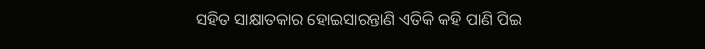ସହିତ ସାକ୍ଷାତକାର ହୋଇସାରନ୍ତାଣି ଏତିକି କହି ପାଣି ପିଇ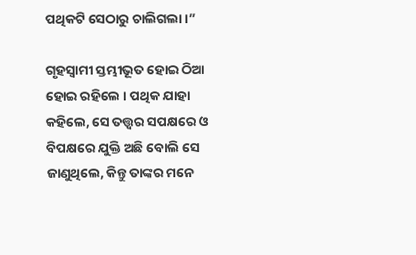ପଥିକଟି ସେଠାରୁ ଚାଲିଗଲା ।”

ଗୃହସ୍ୱାମୀ ସ୍ତମ୍ଭୀଭୂତ ହୋଇ ଠିଆ ହୋଇ ରହିଲେ । ପଥିକ ଯାହା କହିଲେ, ସେ ତତ୍ତ୍ୱର ସପକ୍ଷରେ ଓ ବିପକ୍ଷରେ ଯୁକ୍ତି ଅଛି ବୋଲି ସେ ଜାଣୁଥିଲେ, କିନ୍ତୁ ତାଙ୍କର ମନେ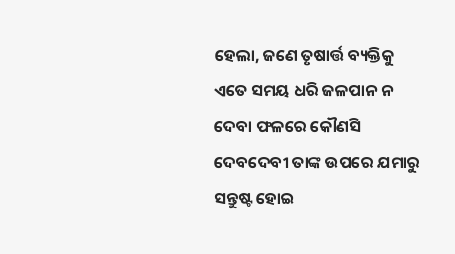ହେଲା, ଜଣେ ତୃଷାର୍ତ୍ତ ବ୍ୟକ୍ତିକୁ ଏତେ ସମୟ ଧରି ଜଳପାନ ନ ଦେବା ଫଳରେ କୌଣସି ଦେବଦେବୀ ତାଙ୍କ ଉପରେ ଯମାରୁ ସନ୍ତୁଷ୍ଟ ହୋଇ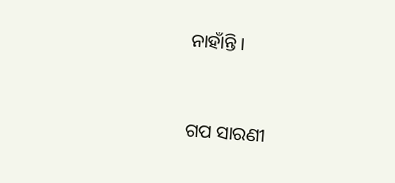ନାହାଁନ୍ତି ।


ଗପ ସାରଣୀ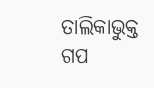ତାଲିକାଭୁକ୍ତ ଗପ